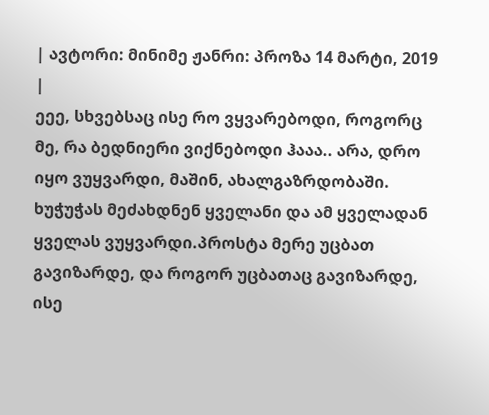| ავტორი: მინიმე ჟანრი: პროზა 14 მარტი, 2019 |
ეეე, სხვებსაც ისე რო ვყვარებოდი, როგორც მე, რა ბედნიერი ვიქნებოდი ჰააა.. არა, დრო იყო ვუყვარდი, მაშინ, ახალგაზრდობაში. ხუჭუჭას მეძახდნენ ყველანი და ამ ყველადან ყველას ვუყვარდი.პროსტა მერე უცბათ გავიზარდე, და როგორ უცბათაც გავიზარდე, ისე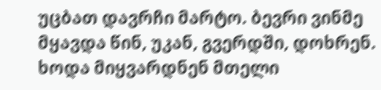უცბათ დავრჩი მარტო. ბევრი ვინმე მყავდა წინ, უკან, გვერდში, დოხრენ. ხოდა მიყვარდნენ მთელი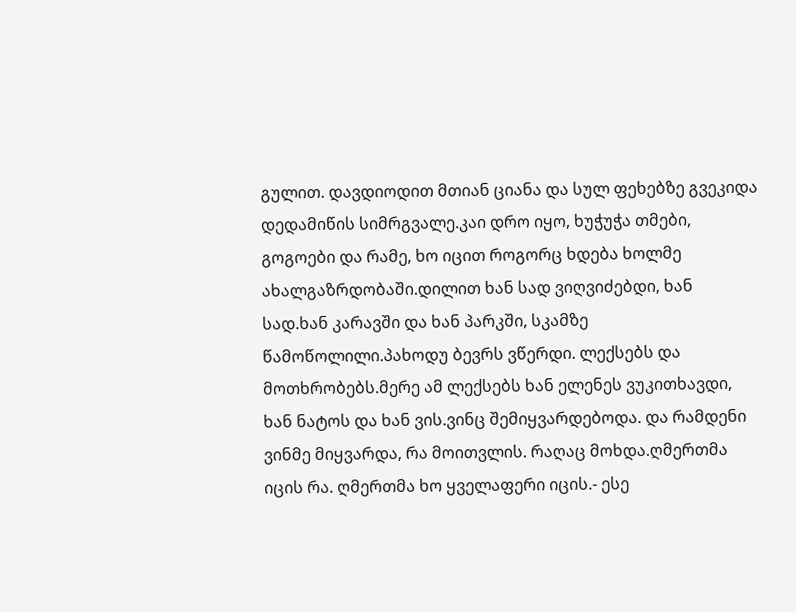გულით. დავდიოდით მთიან ციანა და სულ ფეხებზე გვეკიდა დედამიწის სიმრგვალე.კაი დრო იყო, ხუჭუჭა თმები, გოგოები და რამე, ხო იცით როგორც ხდება ხოლმე ახალგაზრდობაში.დილით ხან სად ვიღვიძებდი, ხან სად.ხან კარავში და ხან პარკში, სკამზე წამოწოლილი.პახოდუ ბევრს ვწერდი. ლექსებს და მოთხრობებს.მერე ამ ლექსებს ხან ელენეს ვუკითხავდი, ხან ნატოს და ხან ვის.ვინც შემიყვარდებოდა. და რამდენი ვინმე მიყვარდა, რა მოითვლის. რაღაც მოხდა.ღმერთმა იცის რა. ღმერთმა ხო ყველაფერი იცის.- ესე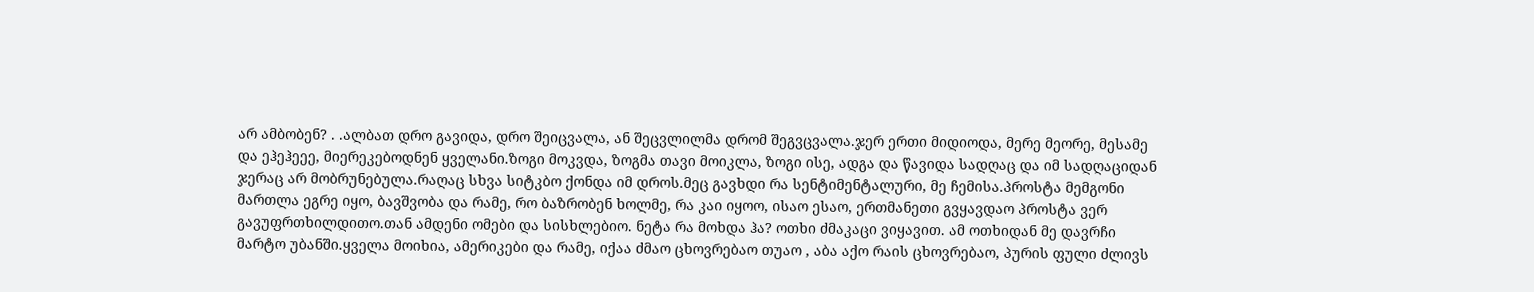არ ამბობენ? . .ალბათ დრო გავიდა, დრო შეიცვალა, ან შეცვლილმა დრომ შეგვცვალა.ჯერ ერთი მიდიოდა, მერე მეორე, მესამე და ეჰეჰეეე, მიერეკებოდნენ ყველანი.ზოგი მოკვდა, ზოგმა თავი მოიკლა, ზოგი ისე, ადგა და წავიდა სადღაც და იმ სადღაციდან ჯერაც არ მობრუნებულა.რაღაც სხვა სიტკბო ქონდა იმ დროს.მეც გავხდი რა სენტიმენტალური, მე ჩემისა.პროსტა მემგონი მართლა ეგრე იყო, ბავშვობა და რამე, რო ბაზრობენ ხოლმე, რა კაი იყოო, ისაო ესაო, ერთმანეთი გვყავდაო პროსტა ვერ გავუფრთხილდითო.თან ამდენი ომები და სისხლებიო. ნეტა რა მოხდა ჰა? ოთხი ძმაკაცი ვიყავით. ამ ოთხიდან მე დავრჩი მარტო უბანში.ყველა მოიხია, ამერიკები და რამე, იქაა ძმაო ცხოვრებაო თუაო , აბა აქო რაის ცხოვრებაო, პურის ფული ძლივს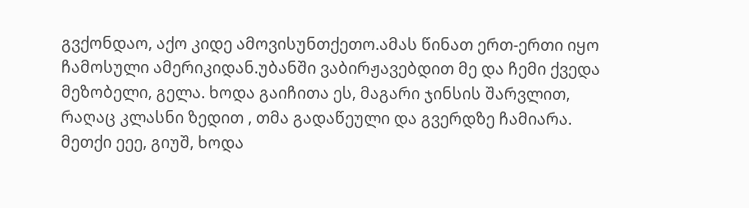გვქონდაო, აქო კიდე ამოვისუნთქეთო.ამას წინათ ერთ-ერთი იყო ჩამოსული ამერიკიდან.უბანში ვაბირჟავებდით მე და ჩემი ქვედა მეზობელი, გელა. ხოდა გაიჩითა ეს, მაგარი ჯინსის შარვლით, რაღაც კლასნი ზედით , თმა გადაწეული და გვერდზე ჩამიარა. მეთქი ეეე, გიუშ, ხოდა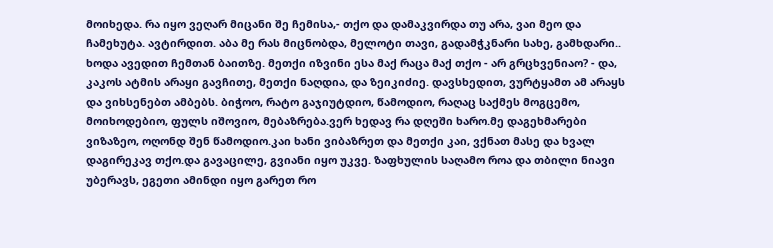მოიხედა. რა იყო ვეღარ მიცანი შე ჩემისა,- თქო და დამაკვირდა თუ არა, ვაი მეო და ჩამეხუტა. ავტირდით. აბა მე რას მიცნობდა, მელოტი თავი, გადამჭკნარი სახე, გამხდარი.. ხოდა ავედით ჩემთან ბაითზე. მეთქი იზვინი ესა მაქ რაცა მაქ თქო - არ გრცხვენიაო? - და, კაკოს ატმის არაყი გავჩითე, მეთქი ნაღდია, და ზეიკიძიე. დავსხედით, ვურტყამთ ამ არაყს და ვიხსენებთ ამბებს. ბიჭოო, რატო გაჯიუტდიო, წამოდიო, რაღაც საქმეს მოგცემო, მოიხოდებიო, ფულს იშოვიო, მებაზრება.ვერ ხედავ რა დღეში ხარო.მე დაგეხმარები ვიზაზეო, ოღონდ შენ წამოდიო.კაი ხანი ვიბაზრეთ და მეთქი კაი, ვქნათ მასე და ხვალ დაგირეკავ თქო.და გავაცილე, გვიანი იყო უკვე. ზაფხულის საღამო როა და თბილი ნიავი უბერავს, ეგეთი ამინდი იყო გარეთ რო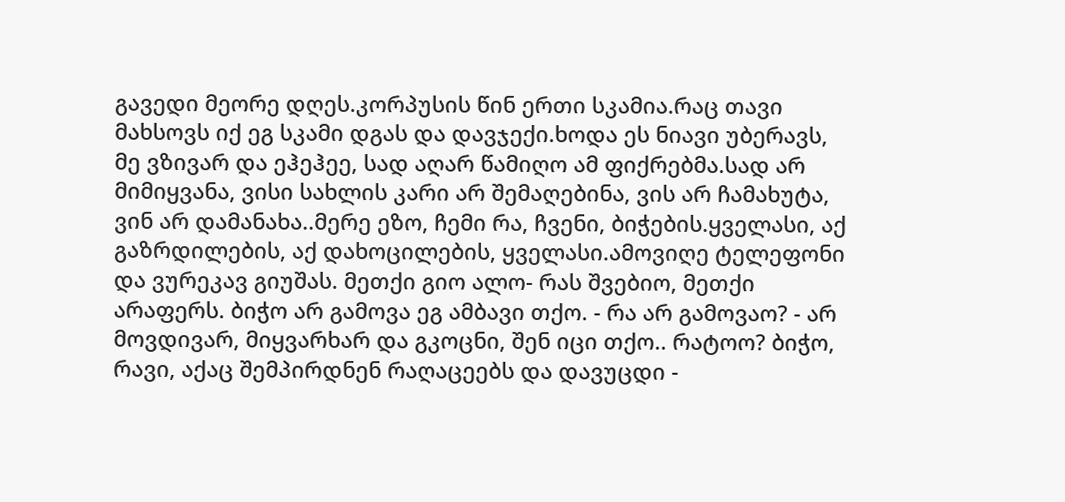გავედი მეორე დღეს.კორპუსის წინ ერთი სკამია.რაც თავი მახსოვს იქ ეგ სკამი დგას და დავჯექი.ხოდა ეს ნიავი უბერავს, მე ვზივარ და ეჰეჰეე, სად აღარ წამიღო ამ ფიქრებმა.სად არ მიმიყვანა, ვისი სახლის კარი არ შემაღებინა, ვის არ ჩამახუტა, ვინ არ დამანახა..მერე ეზო, ჩემი რა, ჩვენი, ბიჭების.ყველასი, აქ გაზრდილების, აქ დახოცილების, ყველასი.ამოვიღე ტელეფონი და ვურეკავ გიუშას. მეთქი გიო ალო- რას შვებიო, მეთქი არაფერს. ბიჭო არ გამოვა ეგ ამბავი თქო. - რა არ გამოვაო? - არ მოვდივარ, მიყვარხარ და გკოცნი, შენ იცი თქო.. რატოო? ბიჭო, რავი, აქაც შემპირდნენ რაღაცეებს და დავუცდი -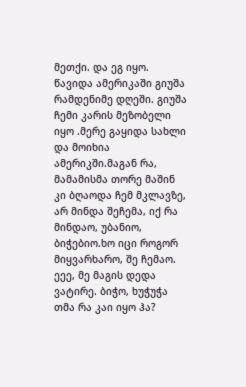მეთქი. და ეგ იყო. წავიდა ამერიკაში გიუშა რამდენიმე დღეში. გიუშა ჩემი კარის მეზობელი იყო .მერე გაყიდა სახლი და მოიხია ამერიკში.მაგან რა, მამამისმა თორე მაშინ კი ბღაოდა ჩემ მკლავზე, არ მინდა შეჩემა, იქ რა მინდაო, უბანიო, ბიჭებიო.ხო იცი როგორ მიყვარხარო, შე ჩემაო. ეეე, მე მაგის დედა ვატირე. ბიჭო, ხუჭუჭა თმა რა კაი იყო ჰა?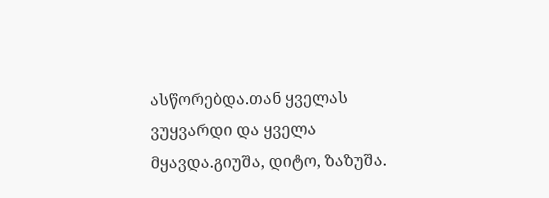ასწორებდა.თან ყველას ვუყვარდი და ყველა მყავდა.გიუშა, დიტო, ზაზუშა.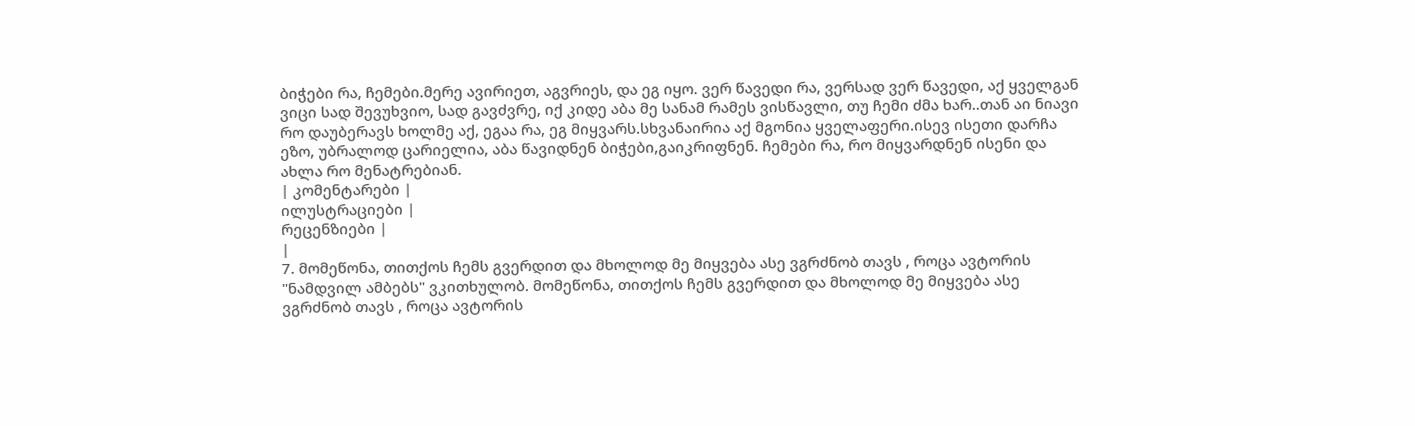ბიჭები რა, ჩემები.მერე ავირიეთ, აგვრიეს, და ეგ იყო. ვერ წავედი რა, ვერსად ვერ წავედი, აქ ყველგან ვიცი სად შევუხვიო, სად გავძვრე, იქ კიდე აბა მე სანამ რამეს ვისწავლი, თუ ჩემი ძმა ხარ..თან აი ნიავი რო დაუბერავს ხოლმე აქ, ეგაა რა, ეგ მიყვარს.სხვანაირია აქ მგონია ყველაფერი.ისევ ისეთი დარჩა ეზო, უბრალოდ ცარიელია, აბა წავიდნენ ბიჭები,გაიკრიფნენ. ჩემები რა, რო მიყვარდნენ ისენი და ახლა რო მენატრებიან.
| კომენტარები |
ილუსტრაციები |
რეცენზიები |
|
7. მომეწონა, თითქოს ჩემს გვერდით და მხოლოდ მე მიყვება ასე ვგრძნობ თავს , როცა ავტორის "ნამდვილ ამბებს" ვკითხულობ. მომეწონა, თითქოს ჩემს გვერდით და მხოლოდ მე მიყვება ასე ვგრძნობ თავს , როცა ავტორის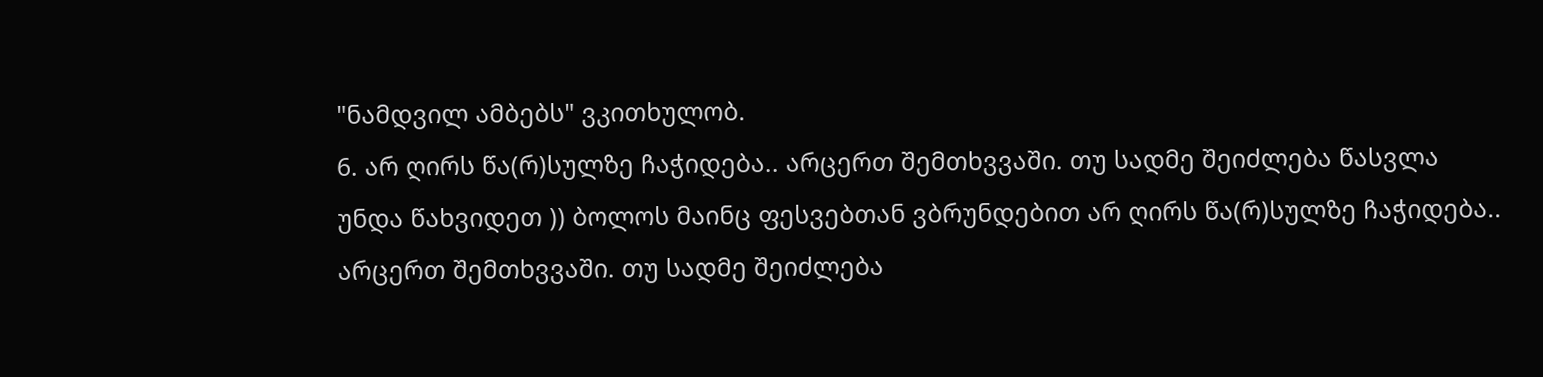"ნამდვილ ამბებს" ვკითხულობ.
6. არ ღირს წა(რ)სულზე ჩაჭიდება.. არცერთ შემთხვვაში. თუ სადმე შეიძლება წასვლა უნდა წახვიდეთ )) ბოლოს მაინც ფესვებთან ვბრუნდებით არ ღირს წა(რ)სულზე ჩაჭიდება.. არცერთ შემთხვვაში. თუ სადმე შეიძლება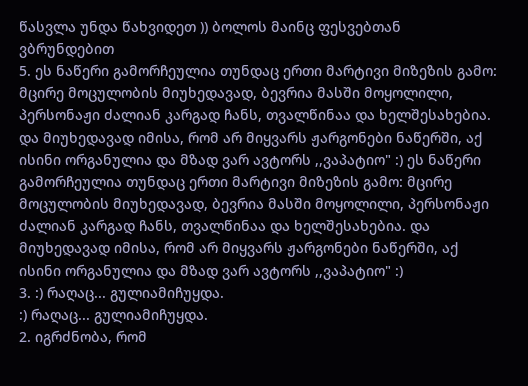წასვლა უნდა წახვიდეთ )) ბოლოს მაინც ფესვებთან ვბრუნდებით
5. ეს ნაწერი გამორჩეულია თუნდაც ერთი მარტივი მიზეზის გამო: მცირე მოცულობის მიუხედავად, ბევრია მასში მოყოლილი, პერსონაჟი ძალიან კარგად ჩანს, თვალწინაა და ხელშესახებია. და მიუხედავად იმისა, რომ არ მიყვარს ჟარგონები ნაწერში, აქ ისინი ორგანულია და მზად ვარ ავტორს ,,ვაპატიო" :) ეს ნაწერი გამორჩეულია თუნდაც ერთი მარტივი მიზეზის გამო: მცირე მოცულობის მიუხედავად, ბევრია მასში მოყოლილი, პერსონაჟი ძალიან კარგად ჩანს, თვალწინაა და ხელშესახებია. და მიუხედავად იმისა, რომ არ მიყვარს ჟარგონები ნაწერში, აქ ისინი ორგანულია და მზად ვარ ავტორს ,,ვაპატიო" :)
3. :) რაღაც... გულიამიჩუყდა.
:) რაღაც... გულიამიჩუყდა.
2. იგრძნობა, რომ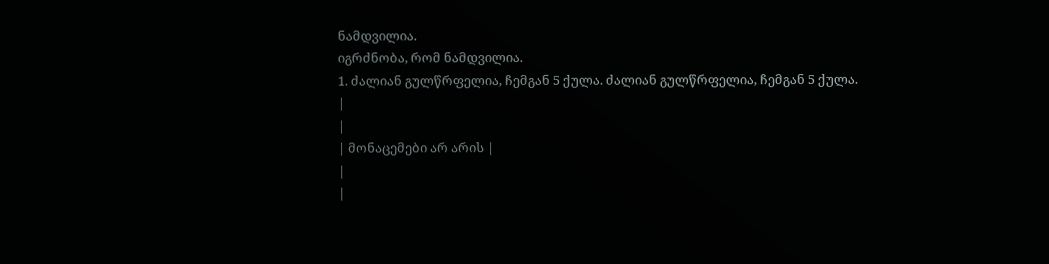ნამდვილია.
იგრძნობა, რომ ნამდვილია.
1. ძალიან გულწრფელია, ჩემგან 5 ქულა. ძალიან გულწრფელია, ჩემგან 5 ქულა.
|
|
| მონაცემები არ არის |
|
|